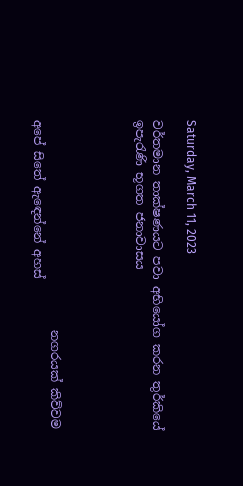Saturday, March 11, 2023

වර්තමාන තාක්ෂණයට පවා අභියෝග කරන තුර්කියේ ඉපැරැණි භූගත ජනාවාසය




                                   නගරයක් කිව්වම අපේ සිතේ ඇඳෙන්නේ අහස්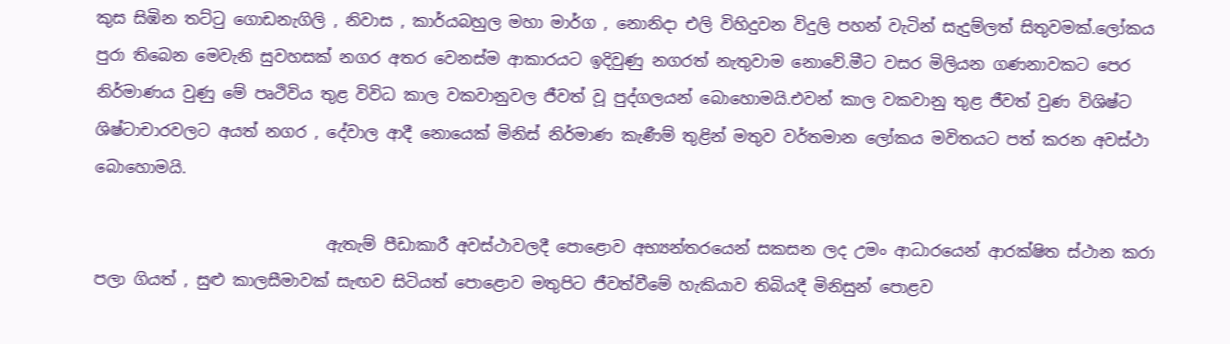කුස සිඹින තට්ටු ගොඩනැගිලි , නිවාස , කාර්යබහුල මහා මාර්ග , නොනිදා එලි විහිදුවන විදුලි පහන් වැටින් සැදුම්ලත් සිතුවමක්.ලෝකය පුරා තිබෙන මෙවැනි සුවහසක් නගර අතර වෙනස්ම ආකාරයට ඉදිවුණු නගරත් නැතුවාම නොවේ.මීට වසර මිලියන ගණනාවකට පෙර නිර්මාණය වුණු මේ පෘථිවිය තුළ විවිධ කාල වකවානුවල ජීවත් වූ පුද්ගලයන් බොහොමයි.එවන් කාල වකවානු තුළ ජීවත් වුණ විශිෂ්ට ශිෂ්ටාචාරවලට අයත් නගර , දේවාල ආදී නොයෙක් මිනිස් නිර්මාණ කැණීම් තුළින් මතුව වර්තමාන ලෝකය මවිතයට පත් කරන අවස්ථා බොහොමයි.

                             ඇතැම් පීඩාකාරී අවස්ථාවලදී පොළොව අභ්‍යන්තරයෙන් සකසන ලද උමං ආධාරයෙන් ආරක්ෂිත ස්ථාන කරා පලා ගියත් , සුළු කාලසීමාවක් සැඟව සිටියත් පොළොව මතුපිට ජීවත්වීමේ හැකියාව තිබියදී මිනිසුන් පොළව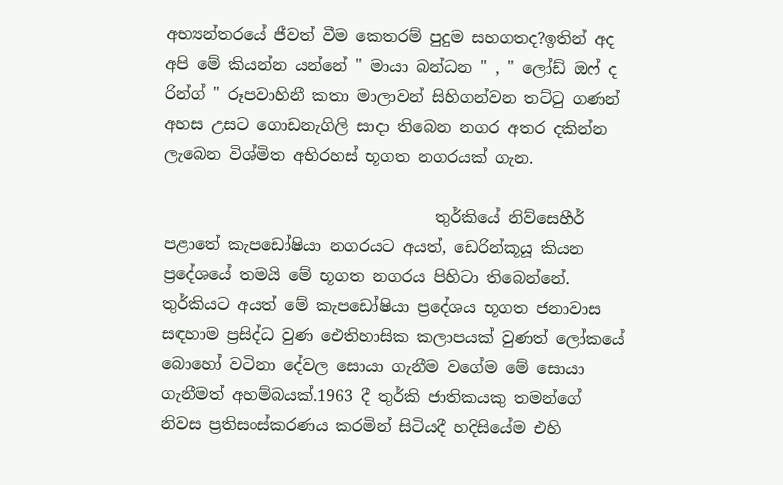අභ්‍යන්තරයේ ජීවත් වීම කෙතරම් පුදුම සහගතද?ඉතින් අද අපි මේ කියන්න යන්නේ " මායා බන්ධන " , " ලෝඩ් ඔෆ් ද රින්ග් " රූපවාහිනී කතා මාලාවන් සිහිගන්වන තට්ටු ගණන් අහස උසට ගොඩනැගිලි සාදා තිබෙන නගර අතර දකින්න ලැබෙන විශ්මිත අභිරහස් භූගත නගරයක් ගැන.

                                  තුර්කියේ නිව්සෙහීර්  පළාතේ කැපඩෝෂියා නගරයට අයත්, ඩෙරින්කූයූ කියන ප්‍රදේශයේ තමයි මේ භූගත නගරය පිහිටා තිබෙන්නේ. තුර්කියට අයත් මේ කැපඩෝෂියා ප්‍රදේශය භූගත ජනාවාස සඳහාම ප්‍රසිද්ධ වුණ ඓතිහාසික කලාපයක් වුණත් ලෝකයේ බොහෝ වටිනා දේවල සොයා ගැනීම වගේම මේ සොයා ගැනීමත් අහම්බයක්.1963 දී තුර්කි ජාතිකයකු තමන්ගේ නිවස ප්‍රතිසංස්කරණය කරමින් සිටියදී හදිසියේම එහි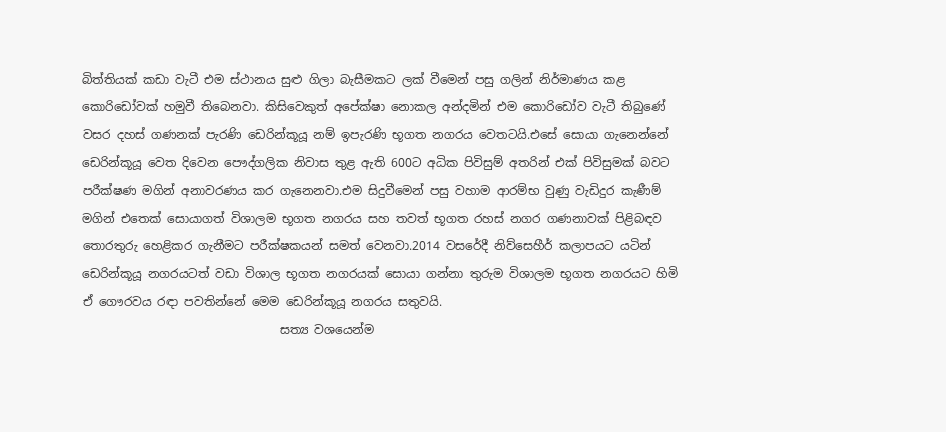බිත්තියක් කඩා වැටී එම ස්ථානය සුළු ගිලා බැසීමකට ලක් වීමෙන් පසු ගලින් නිර්මාණය කළ කොරිඩෝවක් හමුවී තිබෙනවා. කිසිවෙකුත් අපේක්ෂා නොකල අන්දමින් එම කොරිඩෝව වැටී තිබුණේ වසර දහස් ගණනක් පැරණි ඩෙරින්කූයූ නම් ඉපැරණි භූගත නගරය වෙතටයි.එසේ සොයා ගැනෙන්නේ ඩෙරින්කූයූ වෙත දිවෙන පෞද්ගලික නිවාස තුළ ඇති 600ට අධික පිවිසුම් අතරින් එක් පිවිසුමක් බවට පරීක්ෂණ මගින් අනාවරණය කර ගැනෙනවා.එම සිදුවීමෙන් පසු වහාම ආරම්භ වුණු වැඩිදුර කැණීම් මගින් එතෙක් සොයාගත් විශාලම භූගත නගරය සහ තවත් භූගත රහස් නගර ගණනාවක් පිළිබඳව තොරතුරු හෙළිකර ගැනීමට පරීක්ෂකයන් සමත් වෙනවා.2014 වසරේදී නිව්සෙහීර් කලාපයට යටින් ඩෙරින්කූයූ නගරයටත් වඩා විශාල භූගත නගරයක් සොයා ගන්නා තුරුම විශාලම භූගත නගරයට හිමි ඒ ගෞරවය රඳා පවතින්නේ මෙම ඩෙරින්කූයූ නගරය සතුවයි.
                                 සත්‍ය වශයෙන්ම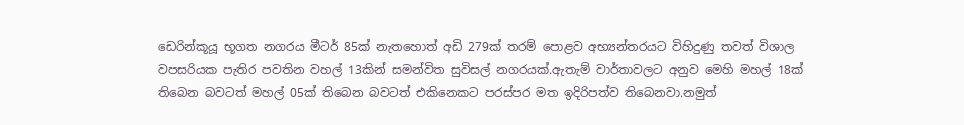ඩෙරින්කූයූ භූගත නගරය මීටර් 85ක් නැතහොත් අඩි 279ක් තරම් පොළව අභ්‍යන්තරයට විහිදුණු තවත් විශාල වපසරියක පැතිර පවතින වහල් 13කින් සමන්විත සුවිසල් නගරයක්.ඇතැම් වාර්තාවලට අනුව මෙහි මහල් 18ක් තිබෙන බවටත් මහල් 05ක් තිබෙන බවටත් එකිනෙකට පරස්පර මත ඉදිරිපත්ව තිබෙනවා.නමුත්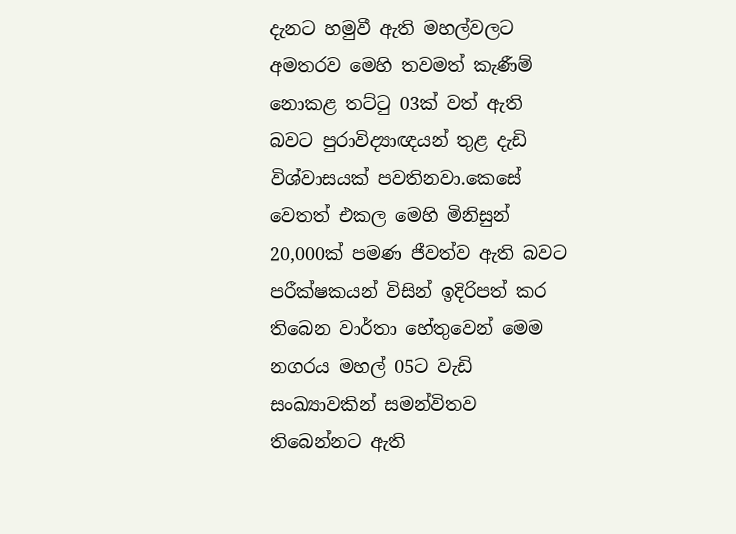දැනට හමුවී ඇති මහල්වලට අමතරව මෙහි තවමත් කැණීම් නොකළ තට්ටු 03ක් වත් ඇති බවට පුරාවිද්‍යාඥයන් තුළ දැඩි විශ්වාසයක් පවතිනවා.කෙසේ වෙතත් එකල මෙහි මිනිසුන් 20,000ක් පමණ ජීවත්ව ඇති බවට පරීක්ෂකයන් විසින් ඉදිරිපත් කර තිබෙන වාර්තා හේතුවෙන් මෙම නගරය මහල් 05ට වැඩි සංඛ්‍යාවකින් සමන්විතව තිබෙන්නට ඇති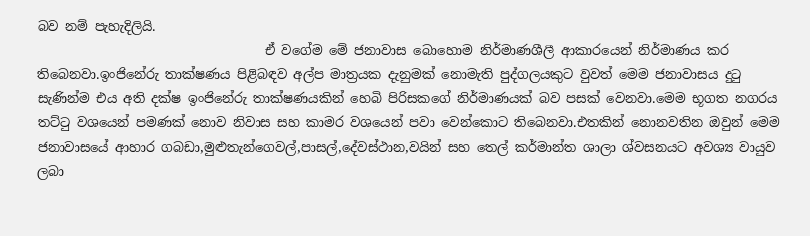බව නම් පැහැදිලියි.
                                   ඒ වගේම මේ ජනාවාස බොහොම නිර්මාණශීලී ආකාරයෙන් නිර්මාණය කර තිබෙනවා.ඉංජිනේරු තාක්ෂණය පිළිබඳව අල්ප මාත්‍රයක දැනුමක් නොමැති පුද්ගලයකුට වුවත් මෙම ජනාවාසය දුටු සැණින්ම එය අති දක්ෂ ඉංජිනේරු තාක්ෂණයකින් හෙබි පිරිසකගේ නිර්මාණයක් බව පසක් වෙනවා.මෙම භූගත නගරය තට්ටු වශයෙන් පමණක් නොව නිවාස සහ කාමර වශයෙන් පවා වෙන්කොට තිබෙනවා.එතකින් නොනවතින ඔවුන් මෙම ජනාවාසයේ ආහාර ගබඩා,මුළුතැන්ගෙවල්,පාසල්,දේවස්ථාන,වයින් සහ තෙල් කර්මාන්ත ශාලා ශ්වසනයට අවශ්‍ය වායුව ලබා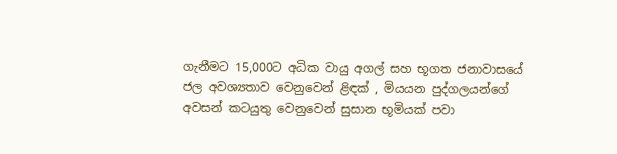ගැනීමට 15,000ට අධික වායු අගල් සහ භූගත ජනාවාසයේ ජල අවශ්‍යතාව වෙනුවෙන් ළිඳක් , මියයන පුද්ගලයන්ගේ අවසන් කටයුතු වෙනුවෙන් සුසාන භූමියක් පවා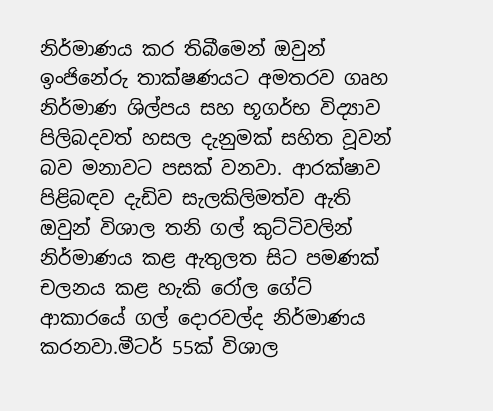නිර්මාණය කර තිබීමෙන් ඔවුන් ඉංජිනේරු තාක්ෂණයට අමතරව ගෘහ නිර්මාණ ශිල්පය සහ භූගර්භ විද්‍යාව පිලිබදවත් හසල දැනුමක් සහිත වූවන් බව මනාවට පසක් වනවා. ආරක්ෂාව පිළිබඳව දැඩිව සැලකිලිමත්ව ඇති ඔවුන් විශාල තනි ගල් කුට්ටිවලින් නිර්මාණය කළ ඇතුලත සිට පමණක් චලනය කළ හැකි රෝල ගේට් ආකාරයේ ගල් දොරවල්ද නිර්මාණය කරනවා.මීටර් 55ක් විශාල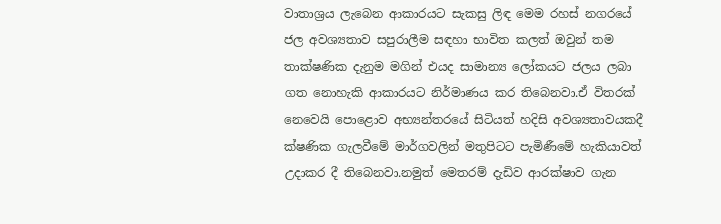වාතාශ්‍රය ලැබෙන ආකාරයට සැකසු ලිඳ මෙම රහස් නගරයේ ජල අවශ්‍යතාව සපුරාලීම සඳහා භාවිත කලත් ඔවුන් තම තාක්ෂණික දැනුම මගින් එයද සාමාන්‍ය ලෝකයට ජලය ලබා ගත නොහැකි ආකාරයට නිර්මාණය කර තිබෙනවා.ඒ විතරක් නෙවෙයි පොළොව අභ්‍යන්තරයේ සිටියත් හදිසි අවශ්‍යතාවයකදී ක්ෂණික ගැලවීමේ මාර්ගවලින් මතුපිටට පැමිණීමේ හැකියාවත් උදාකර දී තිබෙනවා.නමුත් මෙතරම් දැඩිව ආරක්ෂාව ගැන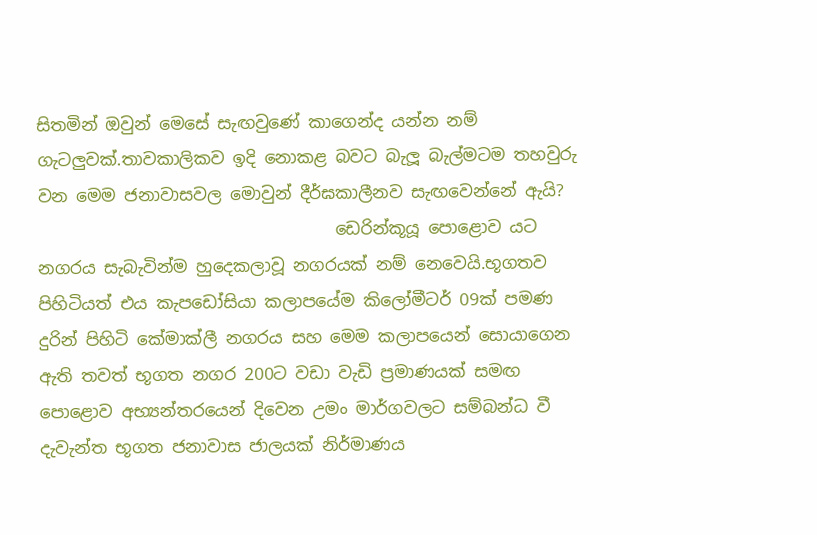සිතමින් ඔවුන් මෙසේ සැඟවුණේ කාගෙන්ද යන්න නම් ගැටලුවක්.තාවකාලිකව ඉදි නොකළ බවට බැලූ බැල්මටම තහවුරු වන මෙම ජනාවාසවල මොවුන් දීර්ඝකාලීනව සැඟවෙන්නේ ඇයි?
                                   ඩෙරින්කූයූ පොළොව යට නගරය සැබැවින්ම හුදෙකලාවූ නගරයක් නම් නෙවෙයි.භූගතව පිහිටියත් එය කැපඩෝසියා කලාපයේම කිලෝමීටර් 09ක් පමණ දුරින් පිහිටි කේමාක්ලී නගරය සහ මෙම කලාපයෙන් සොයාගෙන ඇති තවත් භූගත නගර 200ට වඩා වැඩි ප්‍රමාණයක් සමඟ පොළොව අභ්‍යන්තරයෙන් දිවෙන උමං මාර්ගවලට සම්බන්ධ වී දැවැන්ත භූගත ජනාවාස ජාලයක් නිර්මාණය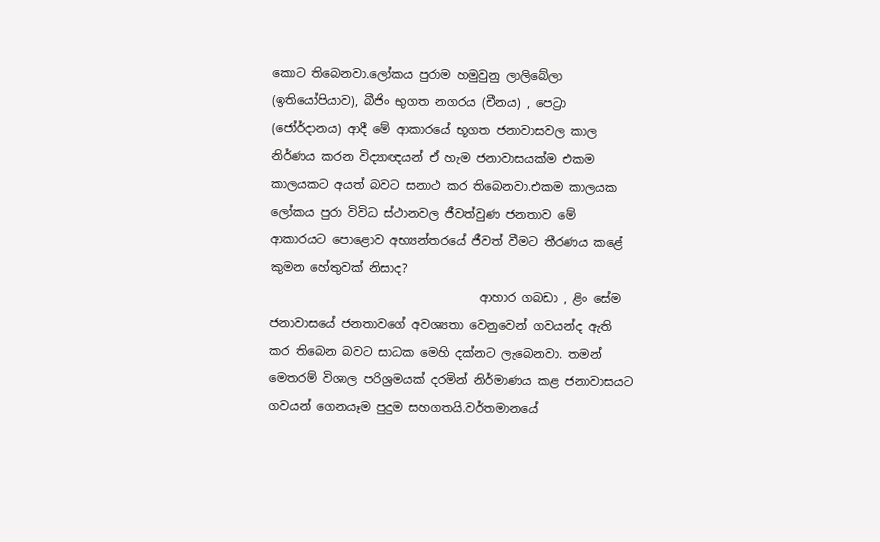කොට තිබෙනවා.ලෝකය පුරාම හමුවුනු ලාලිබේලා (ඉතියෝපියාව), බීජිං භුගත නගරය (චීනය) , පෙට්‍රා (ජෝර්දානය) ආදී මේ ආකාරයේ භූගත ජනාවාසවල කාල නිර්ණය කරන විද්‍යාඥයන් ඒ හැම ජනාවාසයක්ම එකම කාලයකට අයත් බවට සනාථ කර තිබෙනවා.එකම කාලයක ලෝකය පුරා විවිධ ස්ථානවල ජීවත්වුණ ජනතාව මේ ආකාරයට පොළොව අභ්‍යන්තරයේ ජීවත් වීමට තීරණය කළේ කුමන හේතුවක් නිසාද?
                                   ආහාර ගබඩා , ළිං සේම ජනාවාසයේ ජනතාවගේ අවශ්‍යතා වෙනුවෙන් ගවයන්ද ඇති කර තිබෙන බවට සාධක මෙහි දක්නට ලැබෙනවා. තමන් මෙතරම් විශාල පරිශ්‍රමයක් දරමින් නිර්මාණය කළ ජනාවාසයට ගවයන් ගෙනයෑම පුදුම සහගතයි.වර්තමානයේ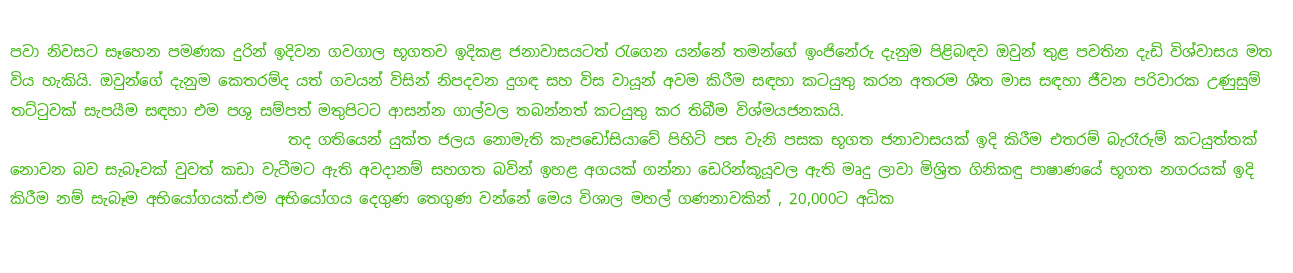පවා නිවසට සෑහෙන පමණක දුරින් ඉදිවන ගවගාල භූගතව ඉදිකළ ජනාවාසයටත් රැගෙන යන්නේ තමන්ගේ ඉංජිනේරු දැනුම පිළිබඳව ඔවුන් තුළ පවතින දැඩි විශ්වාසය මත විය හැකියි. ඔවුන්ගේ දැනුම කෙතරම්ද යත් ගවයන් විසින් නිපදවන දුගඳ සහ විස වායූන් අවම කිරීම සඳහා කටයුතු කරන අතරම ශීත මාස සඳහා ජීවන පරිවාරක උණුසුම් තට්ටුවක් සැපයීම සඳහා එම පශු සම්පත් මතුපිටට ආසන්න ගාල්වල තබන්නත් කටයුතු කර තිබීම විශ්මයජනකයි.
                                     තද ගතියෙන් යුක්ත ජලය නොමැති කැපඩෝසියාවේ පිහිටි පස වැනි පසක භූගත ජනාවාසයක් ඉදි කිරීම එතරම් බැරෑරුම් කටයුත්තක් නොවන බව සැබෑවක් වුවත් කඩා වැටීමට ඇති අවදානම් සහගත බවින් ඉහළ අගයක් ගන්නා ඩෙරින්කූයූවල ඇති මෘදු ලාවා මිශ්‍රිත ගිනිකඳු පාෂාණයේ භූගත නගරයක් ඉදි කිරීම නම් සැබෑම අභියෝගයක්.එම අභියෝගය දෙගුණ තෙගුණ වන්නේ මෙය විශාල මහල් ගණනාවකින් , 20,000ට අධික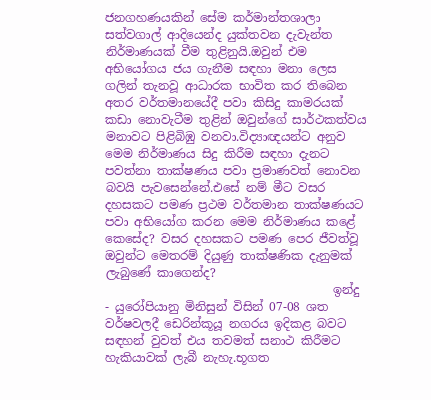ජනගහණයකින් සේම කර්මාන්තශාලා සත්වගාල් ආදියෙන්ද යුක්තවන දැවැන්ත නිර්මාණයක් වීම තුළිනුයි.ඔවුන් එම අභියෝගය ජය ගැනීම සඳහා මනා ලෙස ගලින් තැනවූ ආධාරක භාවිත කර තිබෙන අතර වර්තමානයේදී පවා කිසිදු කාමරයක් කඩා නොවැටීම තුළින් ඔවුන්ගේ සාර්ථකත්වය මනාවට පිළිබිඹු වනවා.විද්‍යාඥයන්ට අනුව මෙම නිර්මාණය සිදු කිරීම සඳහා දැනට පවත්නා තාක්ෂණය පවා ප්‍රමාණවත් නොවන බවයි පැවසෙන්නේ.එසේ නම් මීට වසර දහසකට පමණ ප්‍රථම වර්තමාන තාක්ෂණයට පවා අභියෝග කරන මෙම නිර්මාණය කළේ කෙසේද? වසර දහසකට පමණ පෙර ජීවත්වූ ඔවුන්ට මෙතරම් දියුණු තාක්ෂණික දැනුමක් ලැබුණේ කාගෙන්ද?
                                      ඉන්දු - යුරෝපියානු මිනිසුන් විසින් 07-08 ශත වර්ෂවලදී ඩෙරින්කූයූ නගරය ඉදිකළ බවට සඳහන් වුවත් එය තවමත් සනාථ කිරීමට හැකියාවක් ලැබී නැහැ.භූගත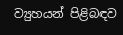ව්‍යුහයන් පිළිබඳව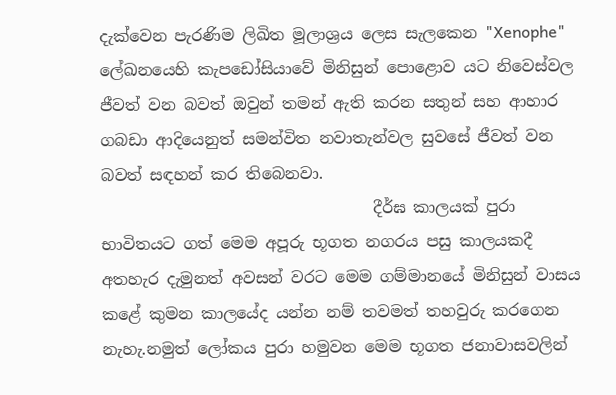දැක්වෙන පැරණිම ලිඛිත මූලාශ්‍රය ලෙස සැලකෙන "Xenophe" ලේඛනයෙහි කැපඩෝසියාවේ මිනිසුන් පොළොව යට නිවෙස්වල ජීවත් වන බවත් ඔවුන් තමන් ඇති කරන සතුන් සහ ආහාර ගබඩා ආදියෙනුත් සමන්විත නවාතැන්වල සුවසේ ජීවත් වන බවත් සඳහන් කර තිබෙනවා.
                                  දීර්ඝ කාලයක් පුරා භාවිතයට ගත් මෙම අපූරු භූගත නගරය පසු කාලයකදී අතහැර දැමුනත් අවසන් වරට මෙම ගම්මානයේ මිනිසුන් වාසය කළේ කුමන කාලයේද යන්න නම් තවමත් තහවුරු කරගෙන නැහැ.නමුත් ලෝකය පුරා හමුවන මෙම භූගත ජනාවාසවලින්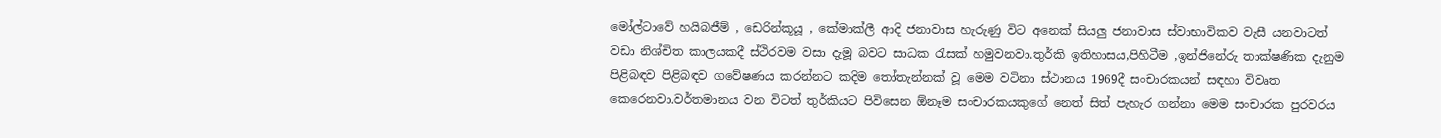මෝල්ටාවේ හයිබජීම් , ඩෙරින්කූයූ , කේමාක්ලී ආදි ජනාවාස හැරුණු විට අනෙක් සියලු ජනාවාස ස්වාභාවිකව වැසී යනවාටත් වඩා නිශ්චිත කාලයකදී ස්ථිරවම වසා දැමූ බවට සාධක රැසක් හමුවනවා.තුර්කි ඉතිහාසය,පිහිටීම ,ඉන්ජිනේරු තාක්ෂණික දැනුම පිළිබඳව පිළිබඳව ගවේෂණය කරන්නට කදිම තෝතැන්නක් වූ මෙම වටිනා ස්ථානය 1969දී සංචාරකයන් සඳහා විවෘත කෙරෙනවා.වර්තමානය වන විටත් තුර්කියට පිවිසෙන ඕනෑම සංචාරකයකුගේ නෙත් සිත් පැහැර ගන්නා මෙම සංචාරක පුරවරය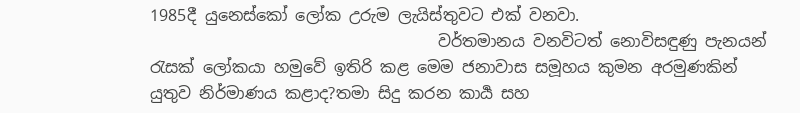1985දී යුනෙස්කෝ ලෝක උරුම ලැයිස්තුවට එක් වනවා.
                                    වර්තමානය වනවිටත් නොවිසඳුණු පැනයන් රැසක් ලෝකයා හමුවේ ඉතිරි කළ මෙම ජනාවාස සමූහය කුමන අරමුණකින් යුතුව නිර්මාණය කළාද?තමා සිදු කරන කාර්‍ය සහ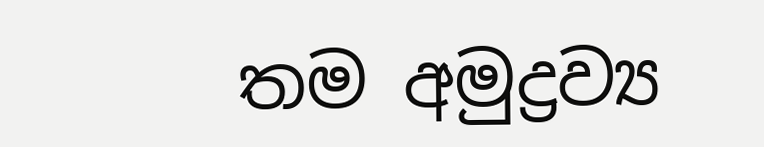තම අමුද්‍රව්‍ය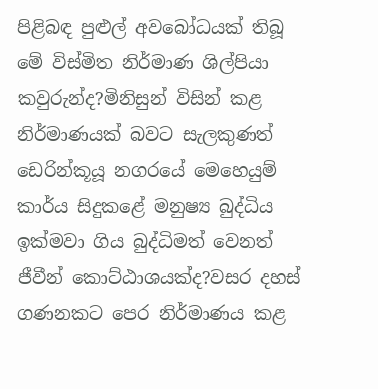පිළිබඳ පුළුල් අවබෝධයක් තිබූ මේ විස්මිත නිර්මාණ ශිල්පියා කවුරුන්ද?මිනිසුන් විසින් කළ නිර්මාණයක් බවට සැලකුණත් ඩෙරින්කූයූ නගරයේ මෙහෙයුම් කාර්ය සිදුකළේ මනුෂ්‍ය බුද්ධිය ඉක්මවා ගිය බුද්ධිමත් වෙනත් ජීවීන් කොට්ඨාශයක්ද?වසර දහස් ගණනකට පෙර නිර්මාණය කළ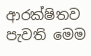ආරක්ෂිතව පැවති මෙම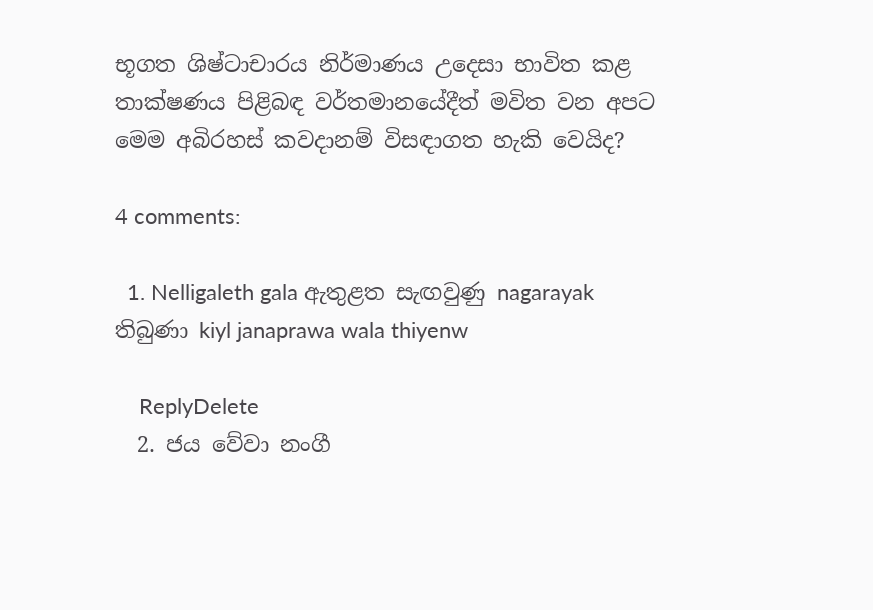භූගත ශිෂ්ටාචාරය නිර්මාණය උදෙසා භාවිත කළ තාක්ෂණය පිළිබඳ වර්තමානයේදීත් මවිත වන අපට මෙම අබිරහස් කවදානම් විසඳාගත හැකි වෙයිද?

4 comments:

  1. Nelligaleth gala ඇතුළත සැඟවුණු nagarayak තිබුණා kiyl janaprawa wala thiyenw

    ReplyDelete
  2. ජය වේවා නංගී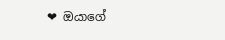❤ ඔයාගේ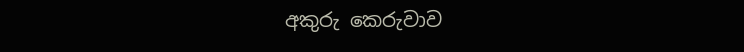අකුරු කෙරුවාව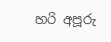හරි අපූරු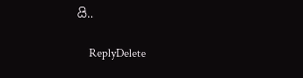යි..

    ReplyDelete